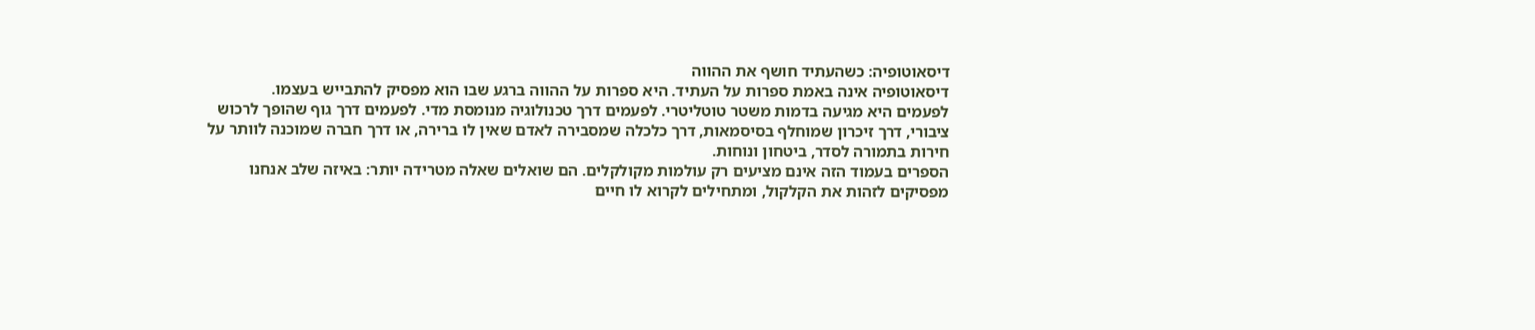דיסאוטופיה: כשהעתיד חושף את ההווה
דיסאוטופיה אינה באמת ספרות על העתיד. היא ספרות על ההווה ברגע שבו הוא מפסיק להתבייש בעצמו.
לפעמים היא מגיעה בדמות משטר טוטליטרי. לפעמים דרך טכנולוגיה מנומסת מדי. לפעמים דרך גוף שהופך לרכוש ציבורי, דרך זיכרון שמוחלף בסיסמאות, דרך כלכלה שמסבירה לאדם שאין לו ברירה, או דרך חברה שמוכנה לוותר על חירות בתמורה לסדר, ביטחון ונוחות.
הספרים בעמוד הזה אינם מציעים רק עולמות מקולקלים. הם שואלים שאלה מטרידה יותר: באיזה שלב אנחנו מפסיקים לזהות את הקלקול, ומתחילים לקרוא לו חיים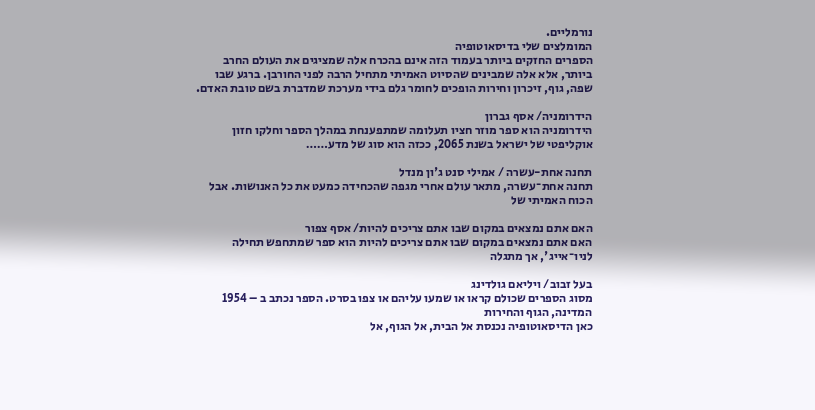נורמליים.
המומלצים שלי בדיסאוטופיה
הספרים החזקים ביותר בעמוד הזה אינם בהכרח אלה שמציגים את העולם החרב ביותר, אלא אלה שמבינים שהסיוט האמיתי מתחיל הרבה לפני החורבן. ברגע שבו שפה, גוף, זיכרון וחירות הופכים לחומר גלם בידי מערכת שמדברת בשם טובת האדם.

הידרומניה/ אסף גברון
הידרומניה הוא ספר מוזר חציו תעלומה שמתפענחת במהלך הספר וחלקו חזון אוקליפטי של ישראל בשנת 2065, ככזה הוא סוג של מדע……

תחנה אחת-עשרה / אמילי סנט ג'ון מנדל
תחנה אחת־עשרה, מתאר עולם אחרי מגפה שהכחידה כמעט את כל האנושות. אבל הכוח האמיתי של

האם אתם נמצאים במקום שבו אתם צריכים להיות/ אסף צפור
האם אתם נמצאים במקום שבו אתם צריכים להיות הוא ספר שמתחפש תחילה לניו־אייג', אך מתגלה

בעל זבוב/ ויליאם גולדינג
מסוג הספרים שכולם קראו או שמעו עליהם או צפו בסרט. הספר נכתב ב – 1954
המדינה, הגוף והחירות
כאן הדיסאוטופיה נכנסת אל הבית, אל הגוף, אל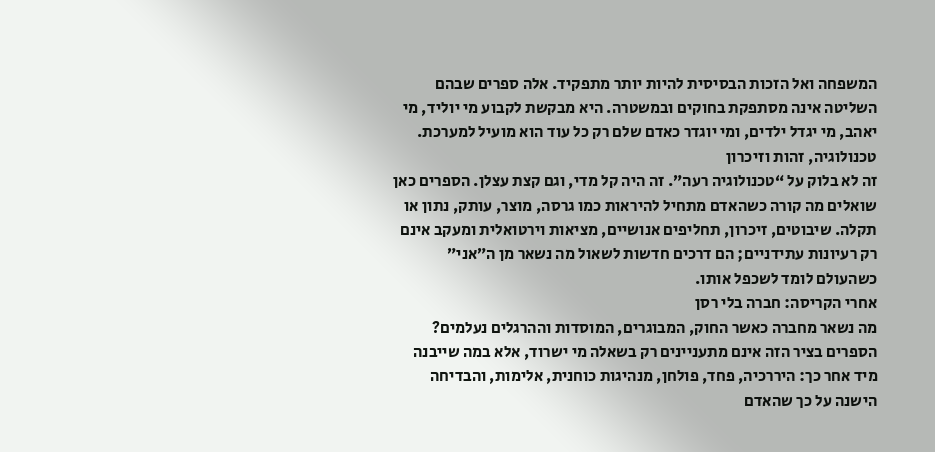המשפחה ואל הזכות הבסיסית להיות יותר מתפקיד. אלה ספרים שבהם השליטה אינה מסתפקת בחוקים ובמשטרה. היא מבקשת לקבוע מי יוליד, מי יאהב, מי יגדל ילדים, ומי יוגדר כאדם שלם רק כל עוד הוא מועיל למערכת.
טכנולוגיה, זהות וזיכרון
זה לא בלוק על “טכנולוגיה רעה”. זה היה קל מדי, וגם קצת עצלן. הספרים כאן שואלים מה קורה כשהאדם מתחיל להיראות כמו גרסה, מוצר, עותק, נתון או תקלה. שיבוטים, זיכרון, תחליפים אנושיים, מציאות וירטואלית ומעקב אינם רק רעיונות עתידניים; הם דרכים חדשות לשאול מה נשאר מן ה״אני״ כשהעולם לומד לשכפל אותו.
אחרי הקריסה: חברה בלי רסן
מה נשאר מחברה כאשר החוק, המבוגרים, המוסדות וההרגלים נעלמים? הספרים בציר הזה אינם מתעניינים רק בשאלה מי ישרוד, אלא במה שייבנה מיד אחר כך: היררכיה, פחד, פולחן, מנהיגות כוחנית, אלימות, והבדיחה הישנה על כך שהאדם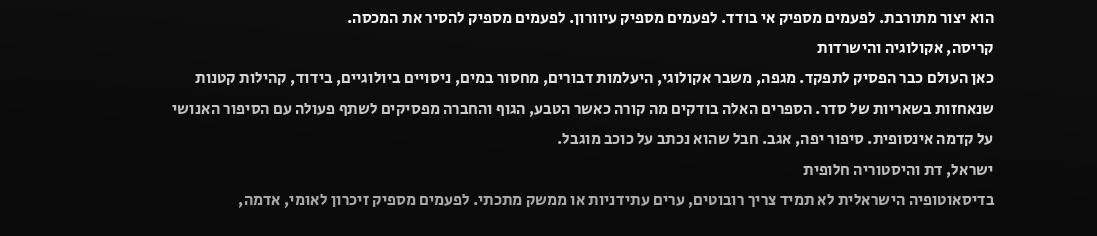הוא יצור מתורבת. לפעמים מספיק אי בודד. לפעמים מספיק עיוורון. לפעמים מספיק להסיר את המכסה.
קריסה, אקולוגיה והישרדות
כאן העולם כבר הפסיק לתפקד. מגפה, משבר אקולוגי, היעלמות דבורים, מחסור במים, ניסויים ביולוגיים, בידוד, קהילות קטנות שנאחזות בשאריות של סדר. הספרים האלה בודקים מה קורה כאשר הטבע, הגוף והחברה מפסיקים לשתף פעולה עם הסיפור האנושי על קדמה אינסופית. סיפור יפה, אגב. חבל שהוא נכתב על כוכב מוגבל.
ישראל, דת והיסטוריה חלופית
בדיסאוטופיה הישראלית לא תמיד צריך רובוטים, ערים עתידניות או ממשק מתכתי. לפעמים מספיק זיכרון לאומי, אדמה,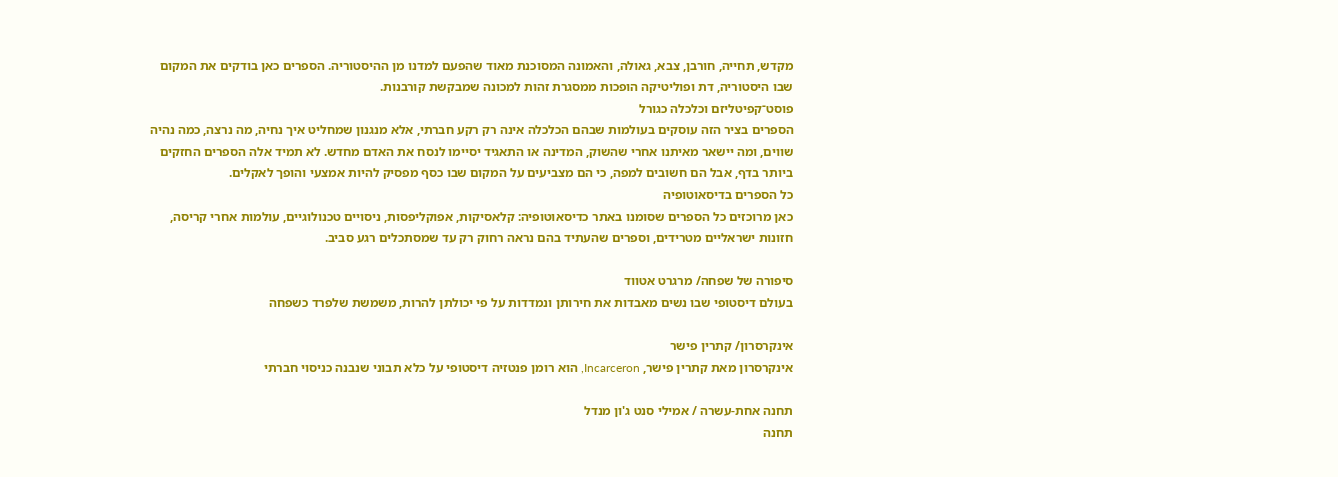מקדש, תחייה, חורבן, צבא, גאולה, והאמונה המסוכנת מאוד שהפעם למדנו מן ההיסטוריה. הספרים כאן בודקים את המקום שבו היסטוריה, דת ופוליטיקה הופכות ממסגרת זהות למכונה שמבקשת קורבנות.
פוסט־קפיטליזם וכלכלה כגורל
הספרים בציר הזה עוסקים בעולמות שבהם הכלכלה אינה רק רקע חברתי, אלא מנגנון שמחליט איך נחיה, מה נרצה, כמה נהיה שווים, ומה יישאר מאיתנו אחרי שהשוק, המדינה או התאגיד יסיימו לנסח את האדם מחדש. לא תמיד אלה הספרים החזקים ביותר בדף, אבל הם חשובים למפה, כי הם מצביעים על המקום שבו כסף מפסיק להיות אמצעי והופך לאקלים.
כל הספרים בדיסאוטופיה
כאן מרוכזים כל הספרים שסומנו באתר כדיסאוטופיה: קלאסיקות, אפוקליפסות, ניסויים טכנולוגיים, עולמות אחרי קריסה, חזונות ישראליים מטרידים, וספרים שהעתיד בהם נראה רחוק רק עד שמסתכלים רגע סביב.

סיפורה של שפחה/ מרגרט אטווד
בעולם דיסטופי שבו נשים מאבדות את חירותן ונמדדות על פי יכולתן להרות, משמשת שלפרד כשפחה

אינקרסרון/ קתרין פישר
אינקרסרון מאת קתרין פישר, Incarceron, הוא רומן פנטזיה דיסטופי על כלא תבוני שנבנה כניסוי חברתי

תחנה אחת-עשרה / אמילי סנט ג'ון מנדל
תחנה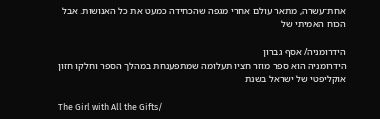אחת־עשרה, מתאר עולם אחרי מגפה שהכחידה כמעט את כל האנושות. אבל הכוח האמיתי של

הידרומניה/ אסף גברון
הידרומניה הוא ספר מוזר חציו תעלומה שמתפענחת במהלך הספר וחלקו חזון אוקליפטי של ישראל בשנת

The Girl with All the Gifts/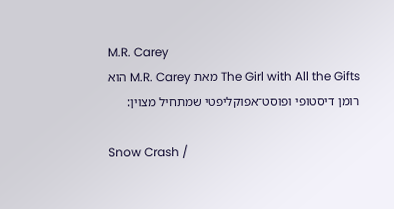M.R. Carey
The Girl with All the Gifts מאת M.R. Carey הוא רומן דיסטופי ופוסט־אפוקליפטי שמתחיל מצוין:

Snow Crash /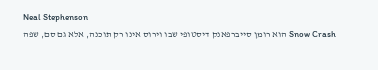Neal Stephenson
Snow Crash הוא רומן סייברפאנק דיסטופי שבו וירוס אינו רק תוכנה, אלא גם סם, שפה